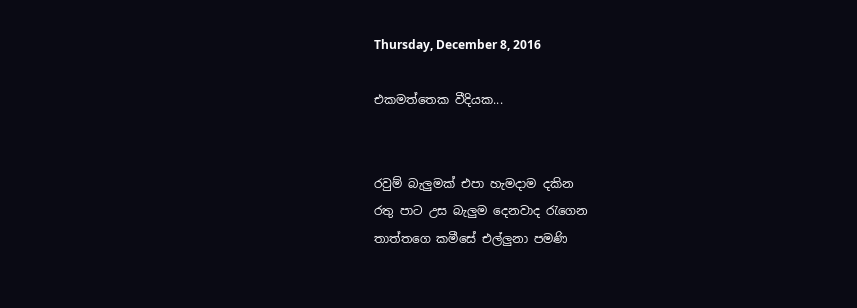Thursday, December 8, 2016

එකමත්තෙක වීදියක...


රවුම් බැලුමක් එපා හැමදාම දකින
රතු පාට උස බැලුම දෙනවාද රැගෙන
තාත්තගෙ කමීසේ එල්ලුනා පමණි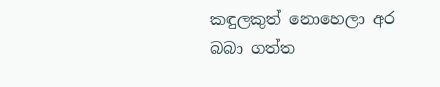කඳුලකුත් නොහෙලා අර බබා ගත්ත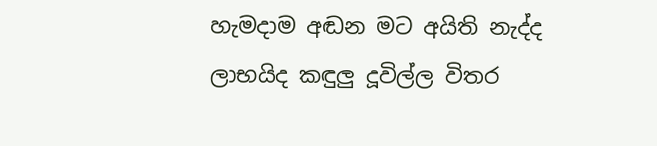හැමදාම අඬන මට අයිති නැද්ද
ලාභයිද කඳුලු දූවිල්ල විතර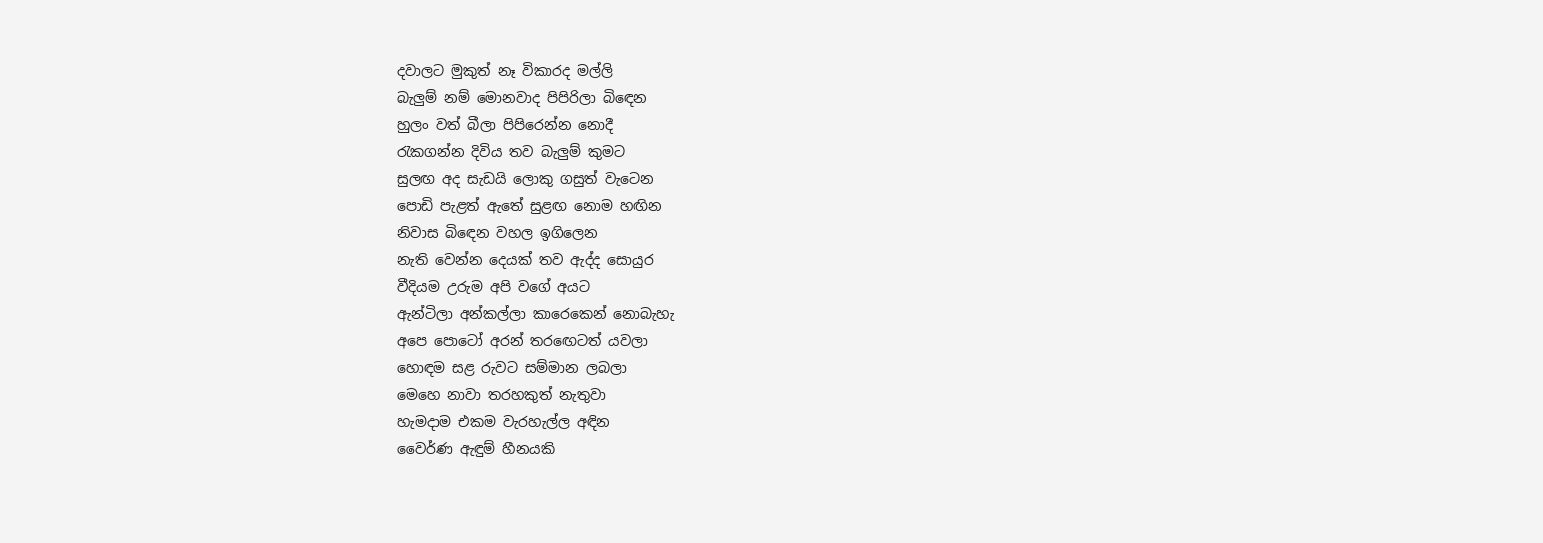දවාලට මුකුත් නෑ විකාරද මල්ලි
බැලුම් නම් මොනවාද පිපිරිලා බිඳෙන
හුලං වත් බීලා පිපිරෙන්න නොදී
රැකගන්න දිවිය තව බැලුම් කුමට
සුලඟ අද සැඩයි ලොකු ගසුත් වැටෙන
පොඩි පැළත් ඇතේ සුළඟ‍ නොම හඟින
නිවාස බිඳෙන වහල ඉගිලෙන
නැති වෙන්න දෙයක් තව ඇද්ද සොයුර
වීදියම උරුම අපි වගේ අයට
ඇන්ටිලා අන්කල්ලා කාරෙකෙන් නොබැහැ
අපෙ පොටෝ අරන් තරඟෙටත් යවලා
හොඳම සළ රුවට සම්මාන ලබලා
මෙහෙ නාවා තරහකුත් නැතුවා
හැමදාම එකම වැරහැල්ල අඳින
වෛර්ණ ඇඳුම් හීනයකි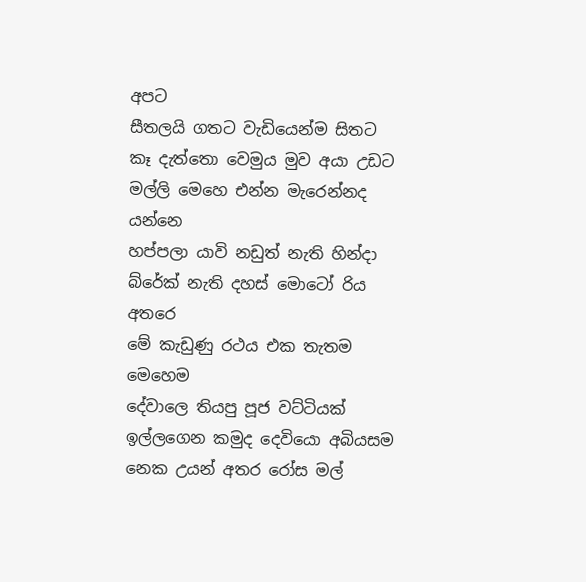අපට
සීතලයි ගතට වැඩියෙන්ම සිතට
කෑ දැත්තො වෙමුය මුව අයා උඩට
මල්ලි මෙහෙ එන්න මැරෙන්නද යන්නෙ
හප්පලා යාවි නඩුත් නැති හින්දා
බ්රේක් නැති දහස් මොටෝ රිය අතරෙ
මේ කැඩුණු රථය එක තැතම මෙහෙම
දේවාලෙ තියපු පූජ වට්ටියක්
ඉල්ලගෙන කමුද දෙවියො අබියසම
නෙක උයන් අතර රෝස මල්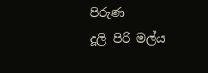පිරුණ
දූලි පිරි මල්ය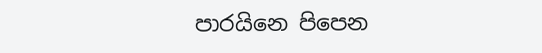පාරයිනෙ පිපෙන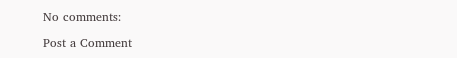No comments:

Post a Comment